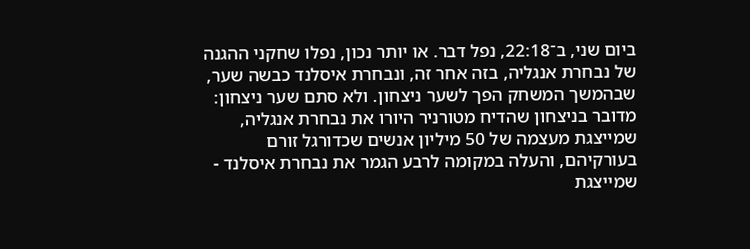ביום שני, ב־22:18, נפל דבר. או יותר נכון, נפלו שחקני ההגנה של נבחרת אנגליה, בזה אחר זה, ונבחרת איסלנד כבשה שער, שבהמשך המשחק הפך לשער ניצחון. ולא סתם שער ניצחון: מדובר בניצחון שהדיח מטורניר היורו את נבחרת אנגליה, שמייצגת מעצמה של 50 מיליון אנשים שכדורגל זורם בעורקיהם, והעלה במקומה לרבע הגמר את נבחרת איסלנד - שמייצגת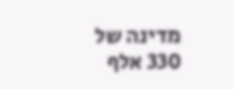מדינה של 330 אלף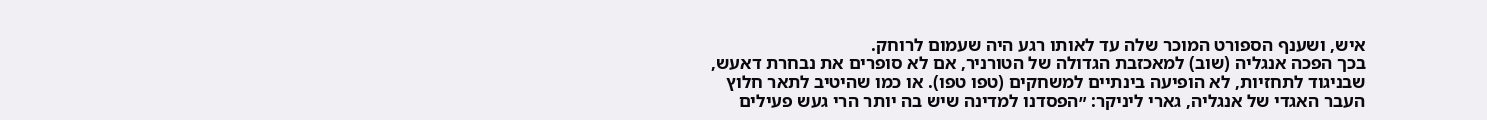איש, ושענף הספורט המוכר שלה עד לאותו רגע היה שעמום לרוחק.
בכך הפכה אנגליה (שוב) למאכזבת הגדולה של הטורניר, אם לא סופרים את נבחרת דאעש, שבניגוד לתחזיות, לא הופיעה בינתיים למשחקים (טפו טפו). או כמו שהיטיב לתאר חלוץ העבר האגדי של אנגליה, גארי ליניקר: ״הפסדנו למדינה שיש בה יותר הרי געש פעילים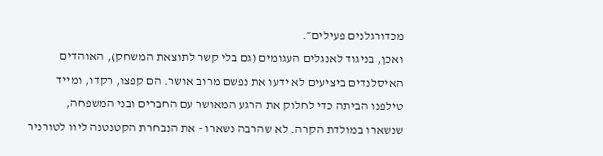מכדורגלנים פעילים״.
ואכן, בניגוד לאנגלים העגומים (גם בלי קשר לתוצאת המשחק), האוהדים האיסלנדים ביציעים לא ידעו את נפשם מרוב אושר. הם קפצו, רקדו, ומייד טילפנו הביתה כדי לחלוק את הרגע המאושר עם החברים ובני המשפחה, שנשארו במולדת הקרה. לא שהרבה נשארו - את הנבחרת הקטנטנה ליוו לטורניר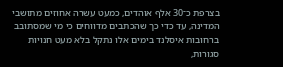בצרפת כ־30 אלף אוהדים, כמעט עשרה אחוזים מתושבי המדינה, עד כדי כך שהכתבים מדווחים כי מי שמסתובב ברחובות איסלנד בימים אלו נתקל בלא מעט חנויות סגורות,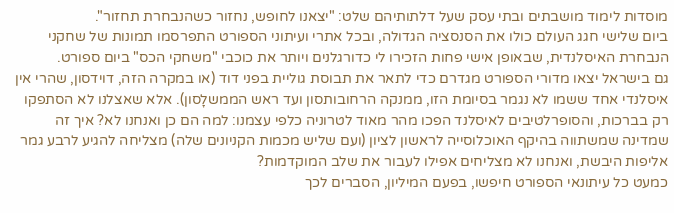מוסדות לימוד מושבתים ובתי עסק שעל דלתותיהם שלט: "יצאנו לחופש, נחזור כשהנבחרת תחזור".
ביום שלישי חגג העולם כולו את הסנסציה הגדולה, ובכל אתרי ועיתוני הספורט התפרסמו תמונות של שחקני הנבחרת האיסלנדית, שבאופן אישי פחות הזכירו לי כדורגלנים ויותר את כוכבי "משחקי הכס" ביום ספורט.
גם בישראל יצאו מדורי הספורט מגדרם כדי לתאר את תבוסת גוליית בפני דוד (או במקרה הזה, דוידסון, שהרי אין איסלנדי אחד ששמו לא נגמר בסיומת הזו, ממנקה הרחובותסון ועד ראש הממשלָסון). אלא שאצלנו לא הסתפקו רק בברכות, והסופרלטיבים לאיסלנד הפכו מהר מאוד לטרוניה כלפי עצמנו: למה הם כן ואנחנו לא? איך זה שמדינה שמשתווה בהיקף האוכלוסייה לראשון לציון (ועם שליש מכמות הקניונים שלה) מצליחה להגיע לרבע גמר אליפות היבשת, ואנחנו לא מצליחים אפילו לעבור את שלב המוקדמות?
כמעט כל עיתונאי הספורט חיפשו, בפעם המיליון, הסברים לכך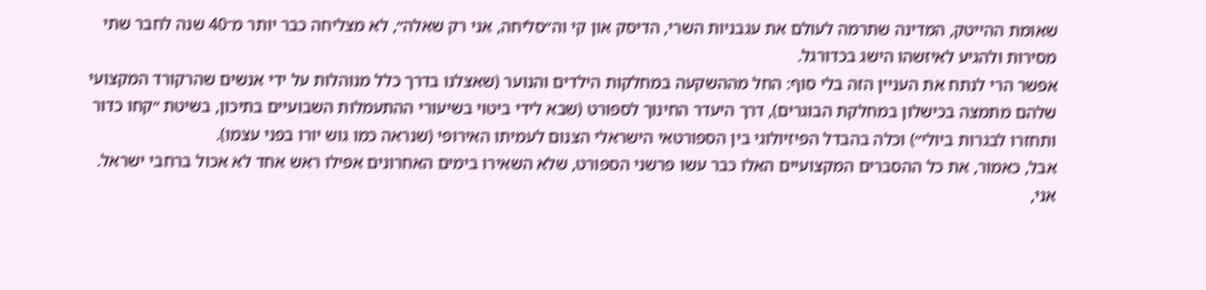שאומת ההייטק, המדינה שתרמה לעולם את עגבניות השרי, הדיסק און קי וה״סליחה, אני רק שאלה״, לא מצליחה כבר יותר מ־40 שנה לחבר שתי מסירות ולהגיע לאיזשהו הישג בכדורגל.
אפשר הרי לנתח את העניין הזה בלי סוף: החל מההשקעה במחלקות הילדים והנוער (שאצלנו בדרך כלל מנוהלות על ידי אנשים שהרקורד המקצועי שלהם מתמצה בכישלון במחלקת הבוגרים), דרך היעדר החינוך לספורט (שבא לידי ביטוי בשיעורי ההתעמלות השבועיים בתיכון, בשיטת ״קחו כדור ותחזרו לבגרות ביולי״) וכלה בהבדל הפיזיולוגי בין הספורטאי הישראלי הצנום לעמיתו האירופי (שנראה כמו גוש יורו בפני עצמו).
אבל, כאמור, את כל ההסברים המקצועיים האלו כבר עשו פרשני הספורט, שלא השאירו בימים האחרונים אפילו ראש אחד לא אכול ברחבי ישראל. אני,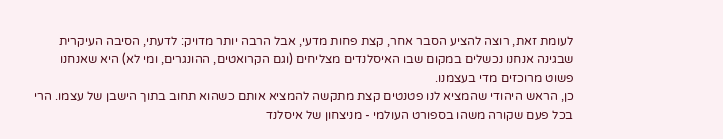לעומת זאת, רוצה להציע הסבר אחר, קצת פחות מדעי, אבל הרבה יותר מדויק: לדעתי, הסיבה העיקרית שבגינה אנחנו נכשלים במקום שבו האיסלנדים מצליחים (וגם הקרואטים, ההונגרים, ומי לא) היא שאנחנו פשוט מרוכזים מדי בעצמנו.
כן, הראש היהודי שהמציא לנו פטנטים קצת מתקשה להמציא אותם כשהוא תחוב בתוך הישבן של עצמו. הרי בכל פעם שקורה משהו בספורט העולמי - מניצחון של איסלנד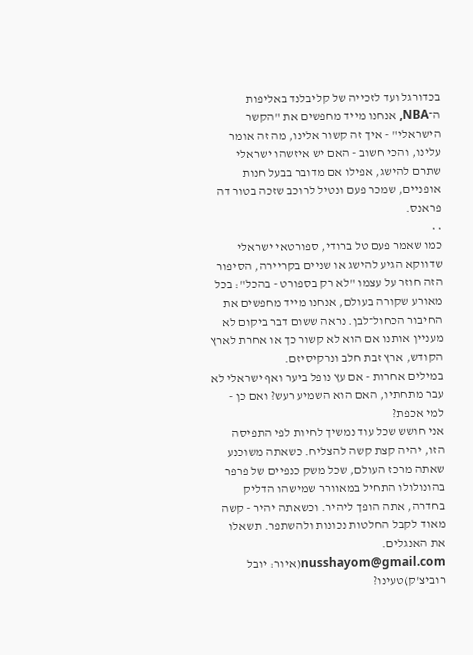בכדורגל ועד לזכייה של קליבלנד באליפות ה־NBA, אנחנו מייד מחפשים את "הקשר הישראלי" - איך זה קשור אלינו, מה זה אומר עלינו, והכי חשוב - האם יש איזשהו ישראלי שתרם להישג, אפילו אם מדובר בבעל חנות אופניים, שמכר פעם ונטיל לרוכב שזכה בטור דה פראנס.
• •
כמו שאמר פעם טל ברודי, ספורטאי ישראלי שדווקא הגיע להישג או שניים בקריירה, הסיפור הזה חוזר על עצמו "לא רק בספורט - בהכל": בכל מאורע שקורה בעולם, אנחנו מייד מחפשים את החיבור הכחול־לבן. נראה ששום דבר ביקום לא מעניין אותנו אם הוא לא קשור כך או אחרת לארץ הקודש, ארץ זבת חלב ונרקיסיזם.
במילים אחרות - אם עץ נופל ביער ואף ישראלי לא עבר מתחתיו, האם הוא השמיע רעש? ואם כן - למי אכפת?
אני חושש שכל עוד נמשיך לחיות לפי התפיסה הזו, יהיה קצת קשה להצליח. כשאתה משוכנע שאתה מרכז העולם, שכל משק כנפיים של פרפר בהונולולו התחיל במאוורר שמישהו הדליק בחדרה, אתה הופך ליהיר. וכשאתה יהיר - קשה מאוד לקבל החלטות נכונות ולהשתפר. תשאלו את האנגלים.
nusshayom@gmail.com(איור: יובל רוביצ'ק)טעינו?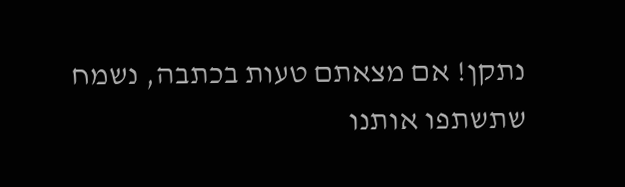נתקן! אם מצאתם טעות בכתבה, נשמח שתשתפו אותנו